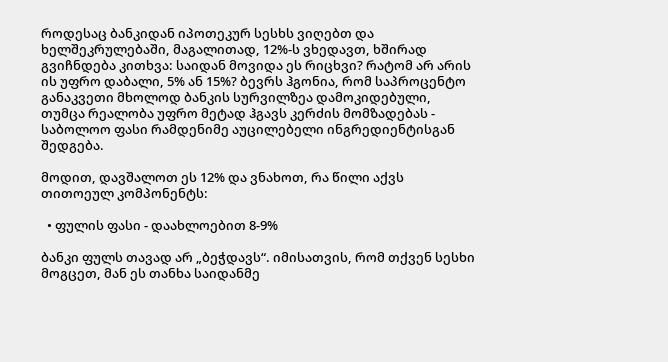როდესაც ბანკიდან იპოთეკურ სესხს ვიღებთ და ხელშეკრულებაში, მაგალითად, 12%-ს ვხედავთ, ხშირად გვიჩნდება კითხვა: საიდან მოვიდა ეს რიცხვი? რატომ არ არის ის უფრო დაბალი, 5% ან 15%? ბევრს ჰგონია, რომ საპროცენტო განაკვეთი მხოლოდ ბანკის სურვილზეა დამოკიდებული, თუმცა რეალობა უფრო მეტად ჰგავს კერძის მომზადებას - საბოლოო ფასი რამდენიმე აუცილებელი ინგრედიენტისგან შედგება.

მოდით, დავშალოთ ეს 12% და ვნახოთ, რა წილი აქვს თითოეულ კომპონენტს:

  • ფულის ფასი - დაახლოებით 8-9%

ბანკი ფულს თავად არ „ბეჭდავს“. იმისათვის, რომ თქვენ სესხი მოგცეთ, მან ეს თანხა საიდანმე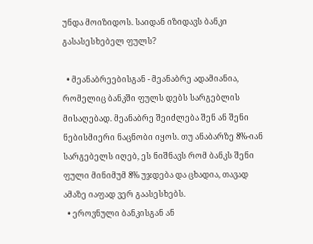უნდა მოიზიდოს. საიდან იზიდავს ბანკი გასასესხებელ ფულს?

  • მეანაბრეებისგან - მეანაბრე ადამიანია, რომელიც ბანკში ფულს დებს სარგებლის მისაღებად. მეანაბრე შეიძლება შენ ან შენი ნებისმიერი ნაცნობი იყოს. თუ ანაბარზე 8%-იან სარგებელს იღებ, ეს ნიშნავს რომ ბანკს შენი ფული მინიმუმ 8% უჯდება და ცხადია, თავად ამაზე იაფად ვერ გაასესხებს.
  • ეროვნული ბანკისგან ან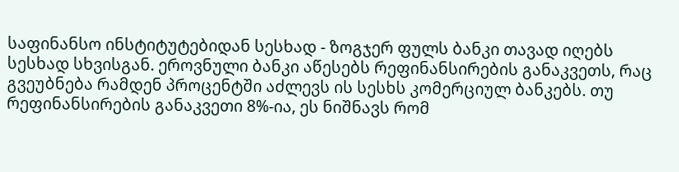საფინანსო ინსტიტუტებიდან სესხად - ზოგჯერ ფულს ბანკი თავად იღებს სესხად სხვისგან. ეროვნული ბანკი აწესებს რეფინანსირების განაკვეთს, რაც გვეუბნება რამდენ პროცენტში აძლევს ის სესხს კომერციულ ბანკებს. თუ რეფინანსირების განაკვეთი 8%-ია, ეს ნიშნავს რომ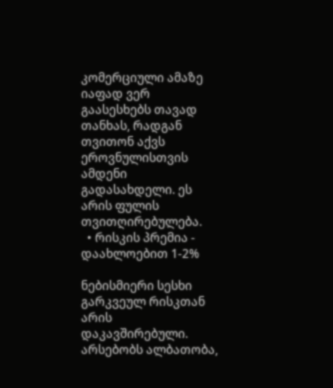კომერციული ამაზე იაფად ვერ გაასესხებს თავად თანხას, რადგან თვითონ აქვს ეროვნულისთვის ამდენი გადასახდელი. ეს არის ფულის თვითღირებულება.
  • რისკის პრემია - დაახლოებით 1-2%

ნებისმიერი სესხი გარკვეულ რისკთან არის დაკავშირებული. არსებობს ალბათობა,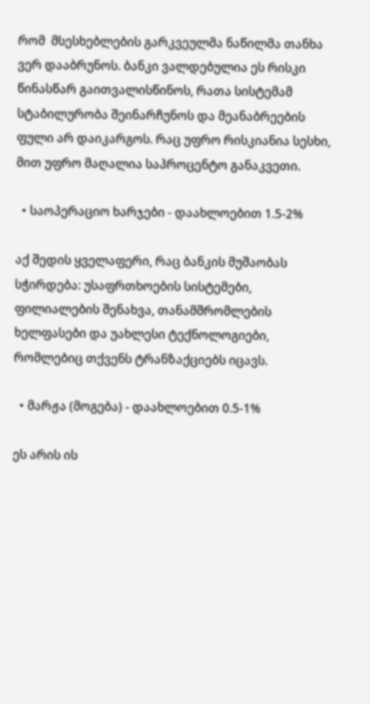რომ  მსესხებლების გარკვეულმა ნაწილმა თანხა ვერ დააბრუნოს. ბანკი ვალდებულია ეს რისკი წინასწარ გაითვალისწინოს, რათა სისტემამ სტაბილურობა შეინარჩუნოს და მეანაბრეების ფული არ დაიკარგოს. რაც უფრო რისკიანია სესხი, მით უფრო მაღალია საპროცენტო განაკვეთი.

  • საოპერაციო ხარჯები - დაახლოებით 1.5-2%

აქ შედის ყველაფერი, რაც ბანკის მუშაობას სჭირდება: უსაფრთხოების სისტემები,  ფილიალების შენახვა, თანამშრომლების ხელფასები და უახლესი ტექნოლოგიები, რომლებიც თქვენს ტრანზაქციებს იცავს.

  • მარჟა (მოგება) - დაახლოებით 0.5-1%

ეს არის ის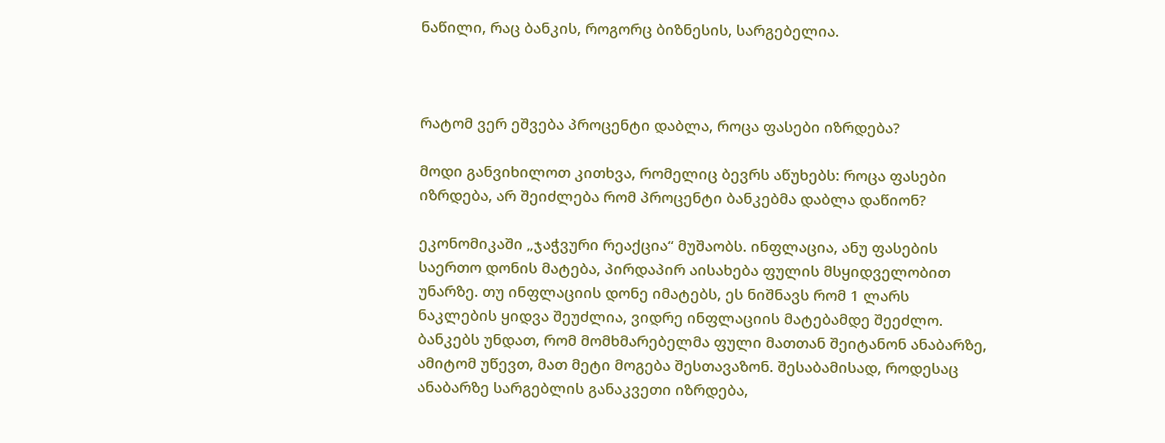ნაწილი, რაც ბანკის, როგორც ბიზნესის, სარგებელია.



რატომ ვერ ეშვება პროცენტი დაბლა, როცა ფასები იზრდება?

მოდი განვიხილოთ კითხვა, რომელიც ბევრს აწუხებს: როცა ფასები იზრდება, არ შეიძლება რომ პროცენტი ბანკებმა დაბლა დაწიონ?

ეკონომიკაში „ჯაჭვური რეაქცია“ მუშაობს. ინფლაცია, ანუ ფასების საერთო დონის მატება, პირდაპირ აისახება ფულის მსყიდველობით უნარზე. თუ ინფლაციის დონე იმატებს, ეს ნიშნავს რომ 1 ლარს ნაკლების ყიდვა შეუძლია, ვიდრე ინფლაციის მატებამდე შეეძლო.  ბანკებს უნდათ, რომ მომხმარებელმა ფული მათთან შეიტანონ ანაბარზე, ამიტომ უწევთ, მათ მეტი მოგება შესთავაზონ. შესაბამისად, როდესაც ანაბარზე სარგებლის განაკვეთი იზრდება,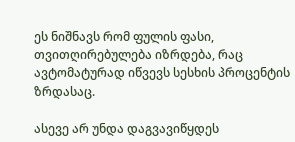ეს ნიშნავს რომ ფულის ფასი, თვითღირებულება იზრდება, რაც ავტომატურად იწვევს სესხის პროცენტის ზრდასაც.

ასევე არ უნდა დაგვავიწყდეს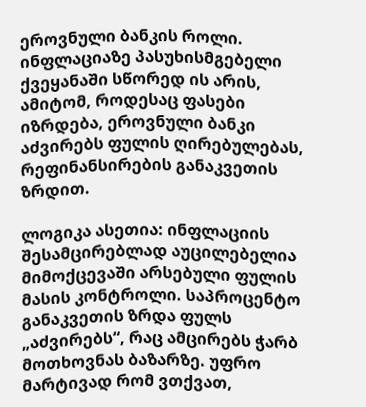ეროვნული ბანკის როლი. ინფლაციაზე პასუხისმგებელი ქვეყანაში სწორედ ის არის, ამიტომ, როდესაც ფასები იზრდება, ეროვნული ბანკი აძვირებს ფულის ღირებულებას, რეფინანსირების განაკვეთის ზრდით.

ლოგიკა ასეთია: ინფლაციის შესამცირებლად აუცილებელია მიმოქცევაში არსებული ფულის მასის კონტროლი. საპროცენტო განაკვეთის ზრდა ფულს „აძვირებს“, რაც ამცირებს ჭარბ მოთხოვნას ბაზარზე. უფრო მარტივად რომ ვთქვათ,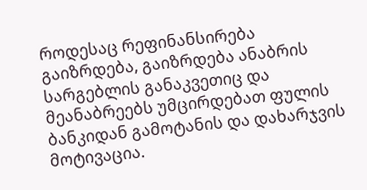როდესაც რეფინანსირება გაიზრდება, გაიზრდება ანაბრის სარგებლის განაკვეთიც და მეანაბრეებს უმცირდებათ ფულის ბანკიდან გამოტანის და დახარჯვის მოტივაცია.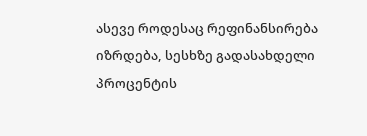ასევე როდესაც რეფინანსირება იზრდება, სესხზე გადასახდელი პროცენტის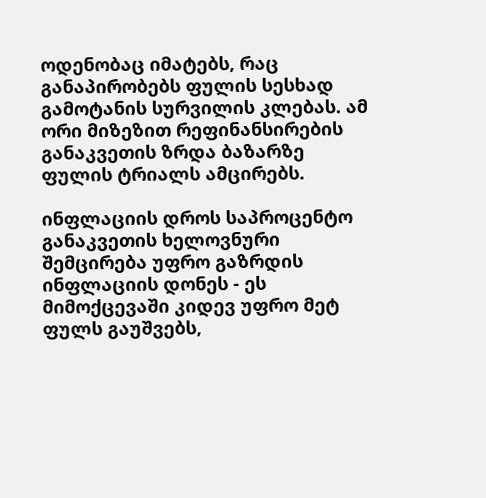ოდენობაც იმატებს, რაც განაპირობებს ფულის სესხად გამოტანის სურვილის კლებას. ამ ორი მიზეზით რეფინანსირების განაკვეთის ზრდა ბაზარზე ფულის ტრიალს ამცირებს.

ინფლაციის დროს საპროცენტო განაკვეთის ხელოვნური შემცირება უფრო გაზრდის ინფლაციის დონეს - ეს მიმოქცევაში კიდევ უფრო მეტ ფულს გაუშვებს,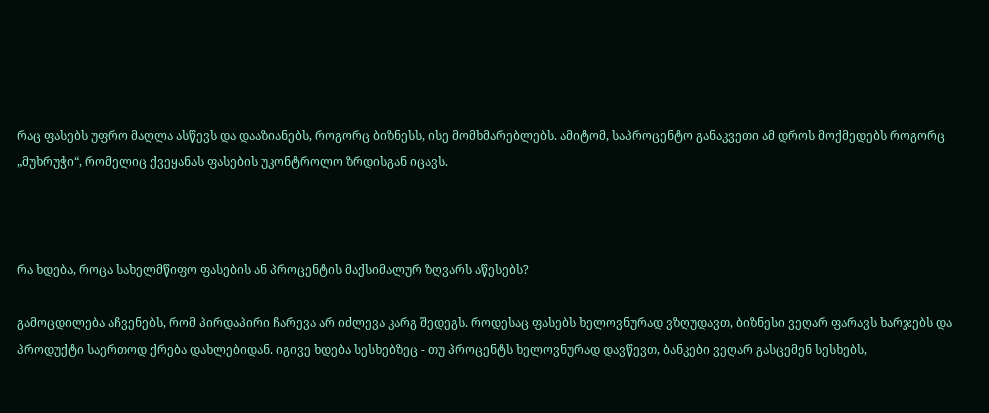რაც ფასებს უფრო მაღლა ასწევს და დააზიანებს, როგორც ბიზნესს, ისე მომხმარებლებს. ამიტომ, საპროცენტო განაკვეთი ამ დროს მოქმედებს როგორც „მუხრუჭი“, რომელიც ქვეყანას ფასების უკონტროლო ზრდისგან იცავს.



რა ხდება, როცა სახელმწიფო ფასების ან პროცენტის მაქსიმალურ ზღვარს აწესებს?

გამოცდილება აჩვენებს, რომ პირდაპირი ჩარევა არ იძლევა კარგ შედეგს. როდესაც ფასებს ხელოვნურად ვზღუდავთ, ბიზნესი ვეღარ ფარავს ხარჯებს და პროდუქტი საერთოდ ქრება დახლებიდან. იგივე ხდება სესხებზეც - თუ პროცენტს ხელოვნურად დავწევთ, ბანკები ვეღარ გასცემენ სესხებს,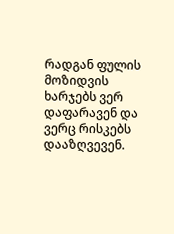რადგან ფულის მოზიდვის ხარჯებს ვერ დაფარავენ და ვერც რისკებს დააზღვევენ.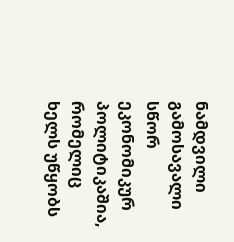ნამდვილი გამოსავალი სწორ ეკონომიკურ პოლიტიკაშია, რომელიც ხელს უწყობს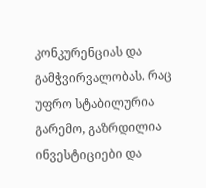კონკურენციას და გამჭვირვალობას. რაც უფრო სტაბილურია გარემო, გაზრდილია ინვესტიციები და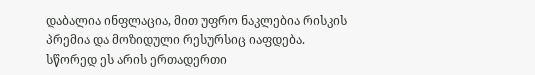დაბალია ინფლაცია, მით უფრო ნაკლებია რისკის პრემია და მოზიდული რესურსიც იაფდება. სწორედ ეს არის ერთადერთი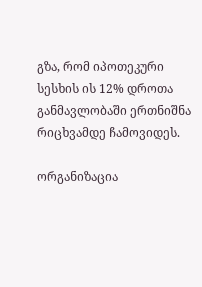გზა, რომ იპოთეკური სესხის ის 12% დროთა განმავლობაში ერთნიშნა რიცხვამდე ჩამოვიდეს.

ორგანიზაცია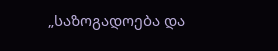„საზოგადოება და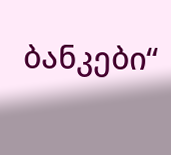ბანკები“